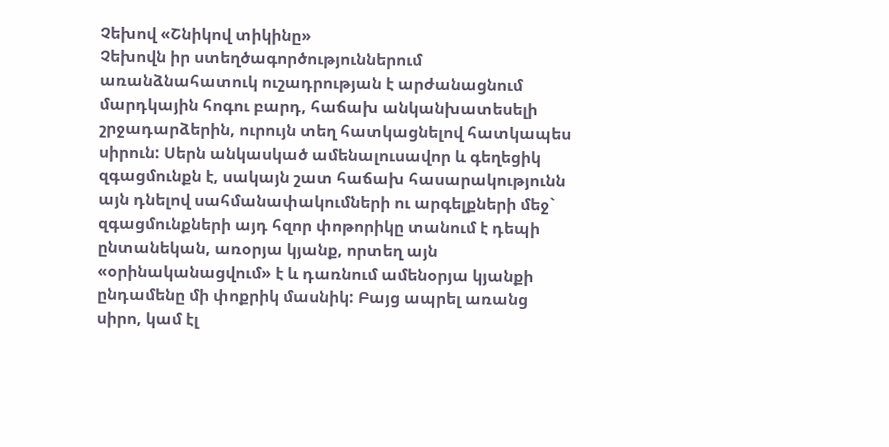Չեխով «Շնիկով տիկինը»
Չեխովն իր ստեղծագործություններում առանձնահատուկ ուշադրության է արժանացնում մարդկային հոգու բարդ, հաճախ անկանխատեսելի շրջադարձերին, ուրույն տեղ հատկացնելով հատկապես սիրուն: Սերն անկասկած ամենալուսավոր և գեղեցիկ զգացմունքն է, սակայն շատ հաճախ հասարակությունն այն դնելով սահմանափակումների ու արգելքների մեջ` զգացմունքների այդ հզոր փոթորիկը տանում է դեպի ընտանեկան, առօրյա կյանք, որտեղ այն «օրինականացվում» է և դառնում ամենօրյա կյանքի ընդամենը մի փոքրիկ մասնիկ: Բայց ապրել առանց սիրո, կամ էլ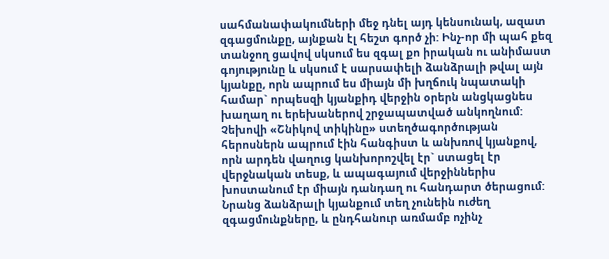սահմանափակումների մեջ դնել այդ կենսունակ, ազատ զգացմունքը, այնքան էլ հեշտ գործ չի: Ինչ-որ մի պահ քեզ տանջող ցավով սկսում ես զգալ քո իրական ու անիմաստ գոյությունը և սկսում է սարսափելի ձանձրալի թվալ այն կյանքը, որն ապրում ես միայն մի խղճուկ նպատակի համար` որպեսզի կյանքիդ վերջին օրերն անցկացնես խաղաղ ու երեխաներով շրջապատված անկողնում:
Չեխովի «Շնիկով տիկինը» ստեղծագործության հերոսներն ապրում էին հանգիստ և անխռով կյանքով, որն արդեն վաղուց կանխորոշվել էր` ստացել էր վերջնական տեսք, և ապագայում վերջիններիս խոստանում էր միայն դանդաղ ու հանդարտ ծերացում: Նրանց ձանձրալի կյանքում տեղ չունեին ուժեղ զգացմունքները, և ընդհանուր առմամբ ոչինչ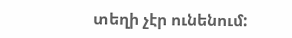տեղի չէր ունենում: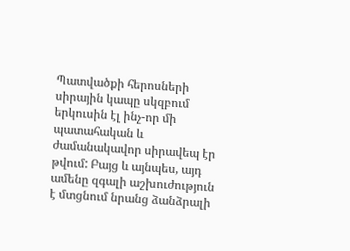Պատվածքի հերոսների սիրային կապը սկզբում երկուսին էլ ինչ-որ մի պատահական և ժամանակավոր սիրավեպ էր թվում: Բայց և այնպես, այդ ամենը զգալի աշխուժություն է մտցնում նրանց ձանձրալի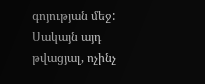գոյության մեջ: Սակայն այդ թվացյալ, ոչինչ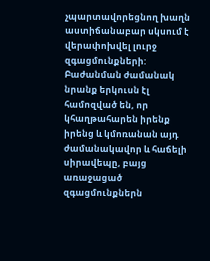չպարտավորեցնող խաղն աստիճանաբար սկսում է վերափոխվել լուրջ զգացմունքների:
Բաժանման ժամանակ նրանք երկուսն էլ համոզված են, որ կհաղթահարեն իրենք իրենց և կմոռանան այդ ժամանակավոր և հաճելի սիրավեպը, բայց առաջացած զգացմունքներն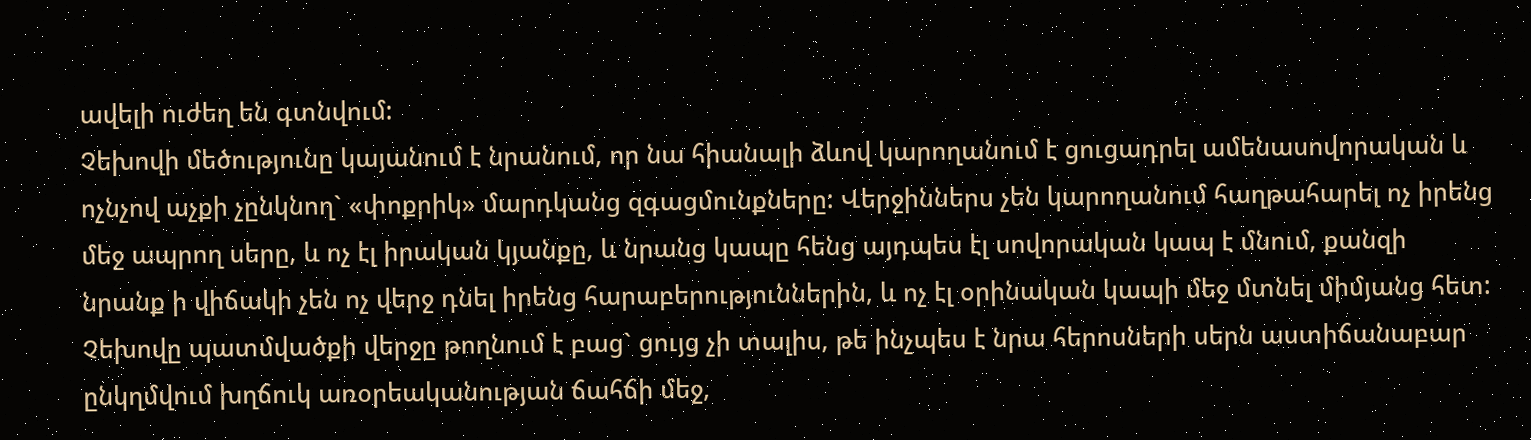ավելի ուժեղ են գտնվում:
Չեխովի մեծությունը կայանում է նրանում, որ նա հիանալի ձևով կարողանում է ցուցադրել ամենասովորական և ոչնչով աչքի չընկնող` «փոքրիկ» մարդկանց զգացմունքները: Վերջիններս չեն կարողանում հաղթահարել ոչ իրենց մեջ ապրող սերը, և ոչ էլ իրական կյանքը, և նրանց կապը հենց այդպես էլ սովորական կապ է մնում, քանզի նրանք ի վիճակի չեն ոչ վերջ դնել իրենց հարաբերություններին, և ոչ էլ օրինական կապի մեջ մտնել միմյանց հետ:
Չեխովը պատմվածքի վերջը թողնում է բաց` ցույց չի տալիս, թե ինչպես է նրա հերոսների սերն աստիճանաբար ընկղմվում խղճուկ առօրեականության ճահճի մեջ,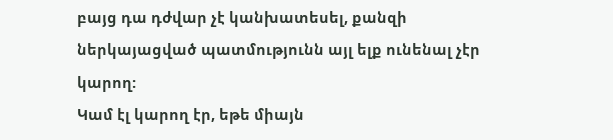բայց դա դժվար չէ կանխատեսել, քանզի ներկայացված պատմությունն այլ ելք ունենալ չէր կարող:
Կամ էլ կարող էր, եթե միայն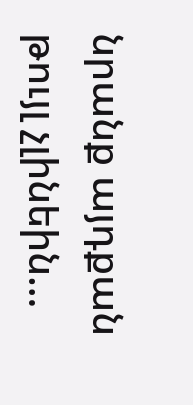նրանք այդքան թույլ չլինեին…